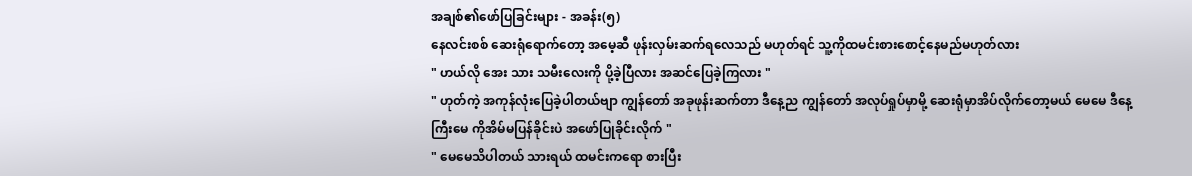အချစ်၏ဖော်ပြခြင်းများ - အခန်း(၅)
နေလင်းစစ် ဆေးရုံရောက်တော့ အမေ့ဆီ ဖုန်းလှမ်းဆက်ရလေသည် မဟုတ်ရင် သူ့ကိုထမင်းစားစောင့်နေမည်မဟုတ်လား
" ဟယ်လို အေး သား သမီးလေးကို ပို့ခဲ့ပြီလား အဆင်ပြေခဲ့ကြလား "
" ဟုတ်ကဲ့ အကုန်လုံးပြေခဲ့ပါတယ်ဗျာ ကျွန်တော် အခုဖုန်းဆက်တာ ဒီနေ့ည ကျွန်တော် အလုပ်ရှုပ်မှာမို့ ဆေးရုံမှာအိပ်လိုက်တော့မယ် မေမေ ဒီနေ့ ကြီးမေ ကိုအိမ်မပြန်ခိုင်းပဲ အဖော်ပြုခိုင်းလိုက် "
" မေမေသိပါတယ် သားရယ် ထမင်းကရော စားပြီး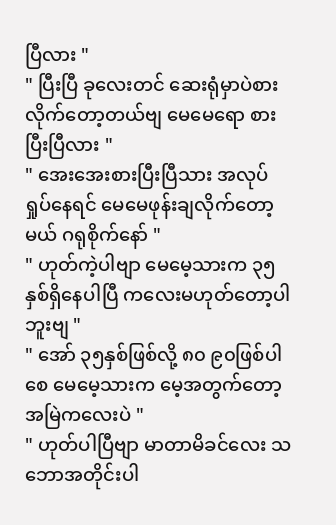ပြီလား "
" ပြီးပြီ ခုလေးတင် ဆေးရုံမှာပဲစားလိုက်တော့တယ်ဗျ မေမေရော စားပြီးပြီလား "
" အေးအေးစားပြီးပြီသား အလုပ်ရှုပ်နေရင် မေမေဖုန်းချလိုက်တော့မယ် ဂရုစိုက်နော် "
" ဟုတ်ကဲ့ပါဗျာ မေမေ့သားက ၃၅ နှစ်ရှိနေပါပြီ ကလေးမဟုတ်တော့ပါဘူးဗျ "
" အော် ၃၅နှစ်ဖြစ်လို့ ၈၀ ၉၀ဖြစ်ပါစေ မေမေ့သားက မေ့အတွက်တော့ အမြဲကလေးပဲ "
" ဟုတ်ပါပြီဗျာ မာတာမိခင်လေး သဘောအတိုင်းပါ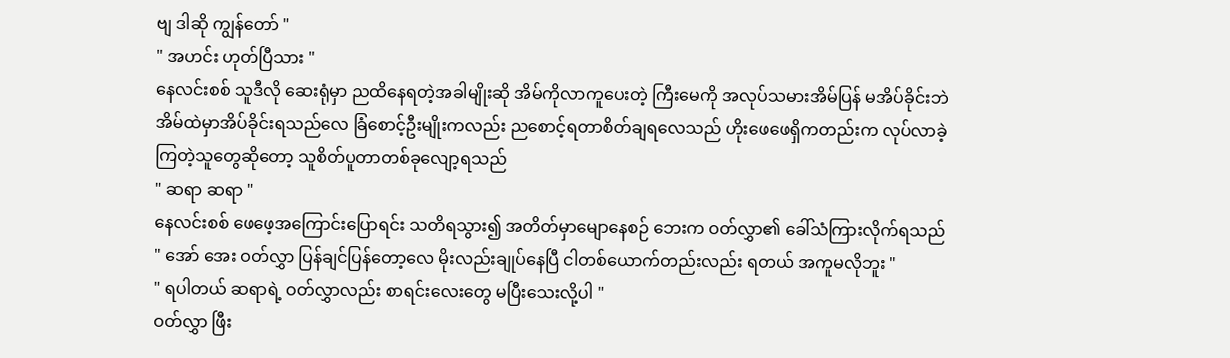ဗျ ဒါဆို ကျွန်တော် "
" အဟင်း ဟုတ်ပြီသား "
နေလင်းစစ် သူဒီလို ဆေးရုံမှာ ညထိနေရတဲ့အခါမျိုးဆို အိမ်ကိုလာကူပေးတဲ့ ကြီးမေကို အလုပ်သမားအိမ်ပြန် မအိပ်ခိုင်းဘဲ အိမ်ထဲမှာအိပ်ခိုင်းရသည်လေ ခြံစောင့်ဦးမျိုးကလည်း ညစောင့်ရတာစိတ်ချရလေသည် ဟိုးဖေဖေရှိကတည်းက လုပ်လာခဲ့ကြတဲ့သူတွေဆိုတော့ သူစိတ်ပူတာတစ်ခုလျော့ရသည်
" ဆရာ ဆရာ "
နေလင်းစစ် ဖေဖေ့အကြောင်းပြောရင်း သတိရသွား၍ အတိတ်မှာမျောနေစဉ် ဘေးက ဝတ်လွှာ၏ ခေါ်သံကြားလိုက်ရသည်
" အော် အေး ဝတ်လွှာ ပြန်ချင်ပြန်တော့လေ မိုးလည်းချုပ်နေပြီ ငါတစ်ယောက်တည်းလည်း ရတယ် အကူမလိုဘူး "
" ရပါတယ် ဆရာရဲ့ ဝတ်လွှာလည်း စာရင်းလေးတွေ မပြီးသေးလို့ပါ "
ဝတ်လွှာ ဖြီး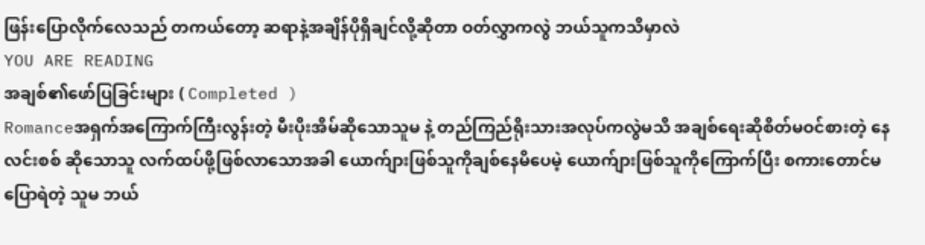ဖြန်းပြောလိုက်လေသည် တကယ်တော့ ဆရာနဲ့အချိန်ပိုရှိချင်လို့ဆိုတာ ဝတ်လွှာကလွဲ ဘယ်သူကသိမှာလဲ
YOU ARE READING
အချစ်၏ဖော်ပြခြင်းများ ( Completed )
Romanceအရှက်အကြောက်ကြီးလွန်းတဲ့ မီးပိုးအိမ်ဆိုသောသူမ နဲ့ တည်ကြည်ရိုးသားအလုပ်ကလွဲမသိ အချစ်ရေးဆိုစိတ်မဝင်စားတဲ့ နေလင်းစစ် ဆိုသောသူ လက်ထပ်ဖို့ဖြစ်လာသောအခါ ယောက်ျားဖြစ်သူကိုချစ်နေမိပေမဲ့ ယောက်ျားဖြစ်သူကိုကြောက်ပြီး စကားတောင်မပြောရဲတဲ့ သူမ ဘယ်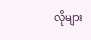လိုများ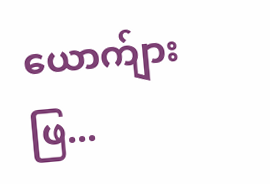ယောက်ျားဖြ...